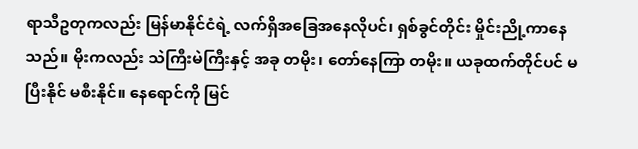ရာသီဥတုကလည်း မြန်မာနိုင်ငံရဲ့ လက်ရှိအခြေအနေလိုပင်၊ ရှစ်ခွင်တိုင်း မှိုင်းညို့ကာနေသည်။ မိုးကလည်း သဲကြီးမဲကြီးနှင့် အခု တမိုး၊ တော်နေကြာ တမိုး။ ယခုထက်တိုင်ပင် မပြီးနိုင် မစီးနိုင်။ နေရောင်ကို မြင်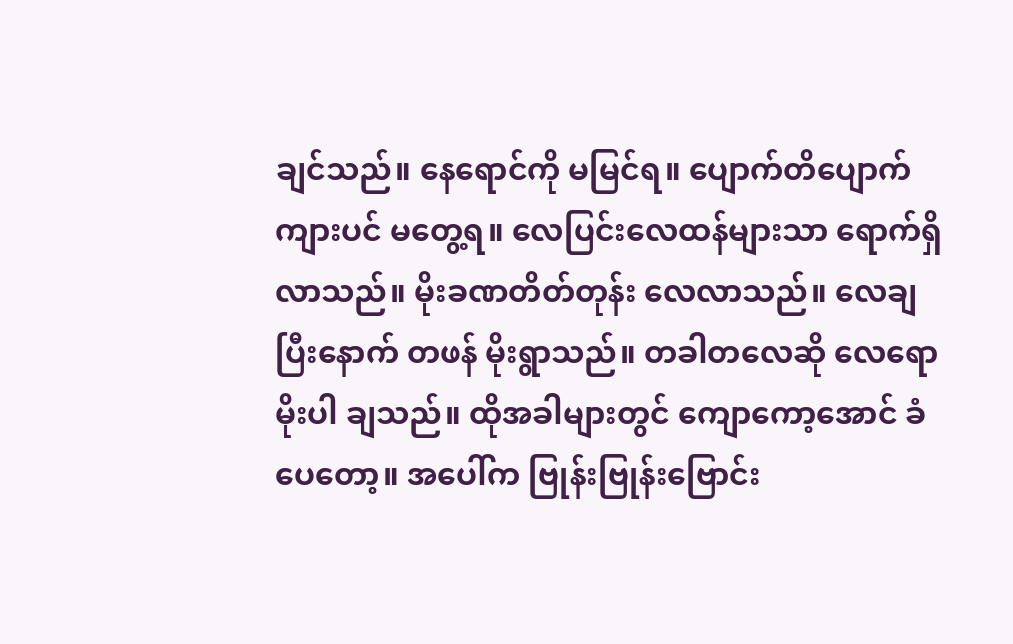ချင်သည်။ နေရောင်ကို မမြင်ရ။ ပျောက်တိပျောက်ကျားပင် မတွေ့ရ။ လေပြင်းလေထန်များသာ ရောက်ရှိလာသည်။ မိုးခဏတိတ်တုန်း လေလာသည်။ လေချပြီးနောက် တဖန် မိုးရွာသည်။ တခါတလေဆို လေရောမိုးပါ ချသည်။ ထိုအခါများတွင် ကျောကော့အောင် ခံပေတော့။ အပေါ်က ဗြုန်းဗြုန်းဗြောင်း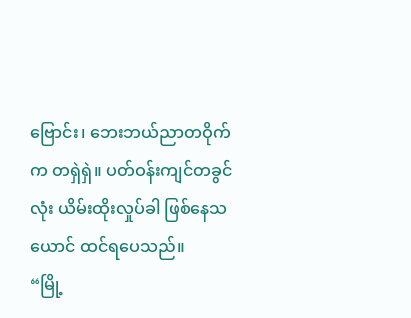ဗြောင်း၊ ဘေးဘယ်ညာတဝိုက်က တရှဲရှဲ။ ပတ်ဝန်းကျင်တခွင်လုံး ယိမ်းထိုးလှုပ်ခါ ဖြစ်နေသယောင် ထင်ရပေသည်။
“မြို့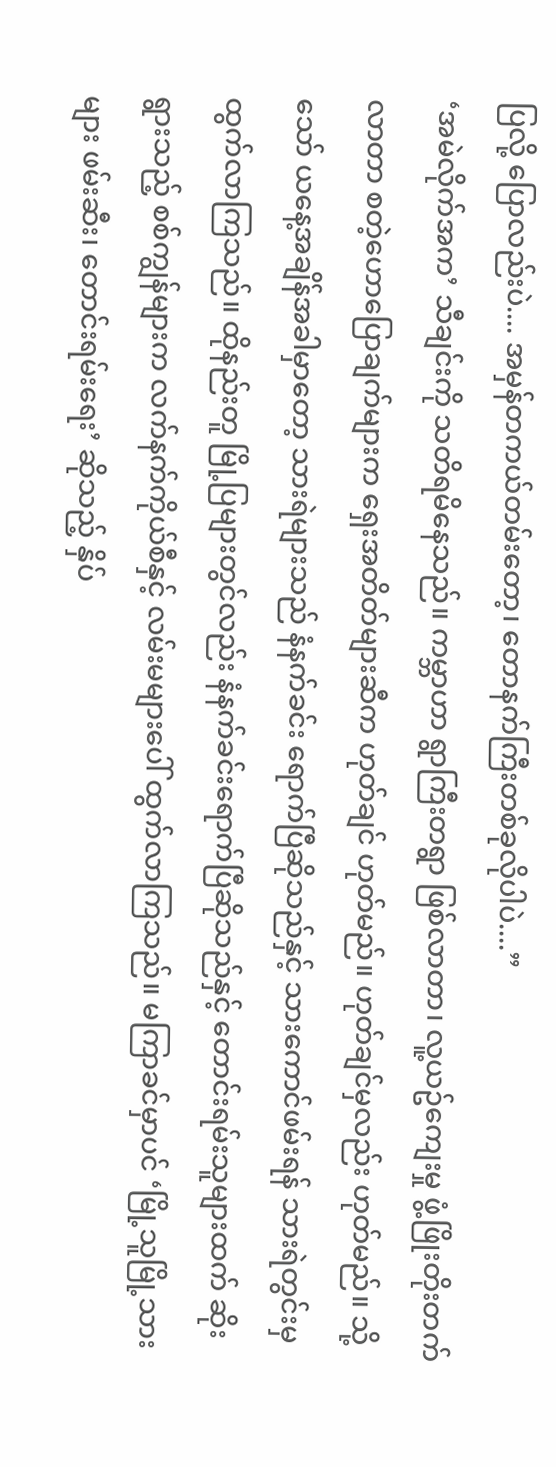ပြလို့ ပြောလည်းပဲ.... အမှန်တကယ်တမ်းတော့၊ တောနက်ကြီးတစ်ခုလိုပါပဲ....”
‘အမဲလိုက်အက’ သီချင်းကို သတိရမိနေသည်။ ကမ္ဘာဟာ ရွာကြီးတရွာ ဖြစ်လာတာ၊ လူ့ယဥ်ကျေးမှု ဖွံ့ဖြိုးတိုးတက်လာတာ စတဲ့ဟောပြောချက်များက ရှေးအတိတ်များဆီက ဟုတ်ချင် ဟုတ်မည်။ ဟုတ်ချင်မှလည်း ဟုတ်မည်။ သို့သော် ယနေ့အချိန်အခါမှာတော့ သားရဲများသည် နံနက်ခင်း ရောက်ပြီဆိုသည်နှင့် သားကောင်ဖမ်းရန် သားရဲတွင်းမှ ထွက်လာကြသည်။ ထိုနည်းတူ မြို့ပြများတွင်လည်း နံနက်ခင်းရောက်ပြီဆိုသည်နှင့် တောင်းရမ်းသူများထက် ဆိုးရွားသည့် စစ်ကျွန်များက လက်နက်ကိုယ်စီနှင့် လမ်းမများပေါ် ထွက်လာကြသည်။ မကြာခင်မှာပင် ‘မြို့သူမြို့သားများ ဖမ်းဆီး၊ တောင်းရမ်းရေး’ ဆိုသည့် နှိပ်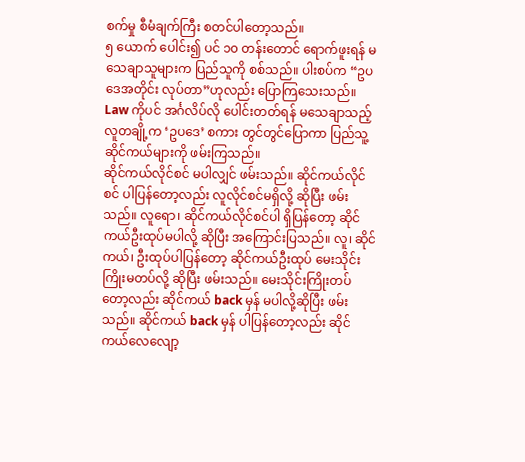စက်မှု စီမံချက်ကြီး စတင်ပါတော့သည်။
၅ ယောက် ပေါင်း၍ ပင် ၁၀ တန်းတောင် ရောက်ဖူးရန် မသေချာသူများက ပြည်သူကို စစ်သည်။ ပါးစပ်က “ဥပဒေအတိုင်း လုပ်တာ”ဟုလည်း ပြောကြသေးသည်။ Law ကိုပင် အင်္ဂလိပ်လို ပေါင်းတတ်ရန် မသေချာသည့် လူတချို့က ‘ဥပဒေ’ စကား တွင်တွင်ပြောကာ ပြည်သူ့ဆိုင်ကယ်များကို ဖမ်းကြသည်။
ဆိုင်ကယ်လိုင်စင် မပါလျှင် ဖမ်းသည်။ ဆိုင်ကယ်လိုင်စင် ပါပြန်တော့လည်း လူလိုင်စင်မရှိလို့ ဆိုပြီး ဖမ်းသည်။ လူရော၊ ဆိုင်ကယ်လိုင်စင်ပါ ရှိပြန်တော့ ဆိုင်ကယ်ဦးထုပ်မပါလို့ ဆိုပြီး အကြောင်းပြသည်။ လူ၊ ဆိုင်ကယ်၊ ဦးထုပ်ပါပြန်တော့ ဆိုင်ကယ်ဦးထုပ် မေးသိုင်းကြိုးမတပ်လို့ ဆိုပြီး ဖမ်းသည်။ မေးသိုင်းကြိုးတပ်တော့လည်း ဆိုင်ကယ် back မှန် မပါလို့ဆိုပြီး ဖမ်းသည်။ ဆိုင်ကယ် back မှန် ပါပြန်တော့လည်း ဆိုင်ကယ်လေလျော့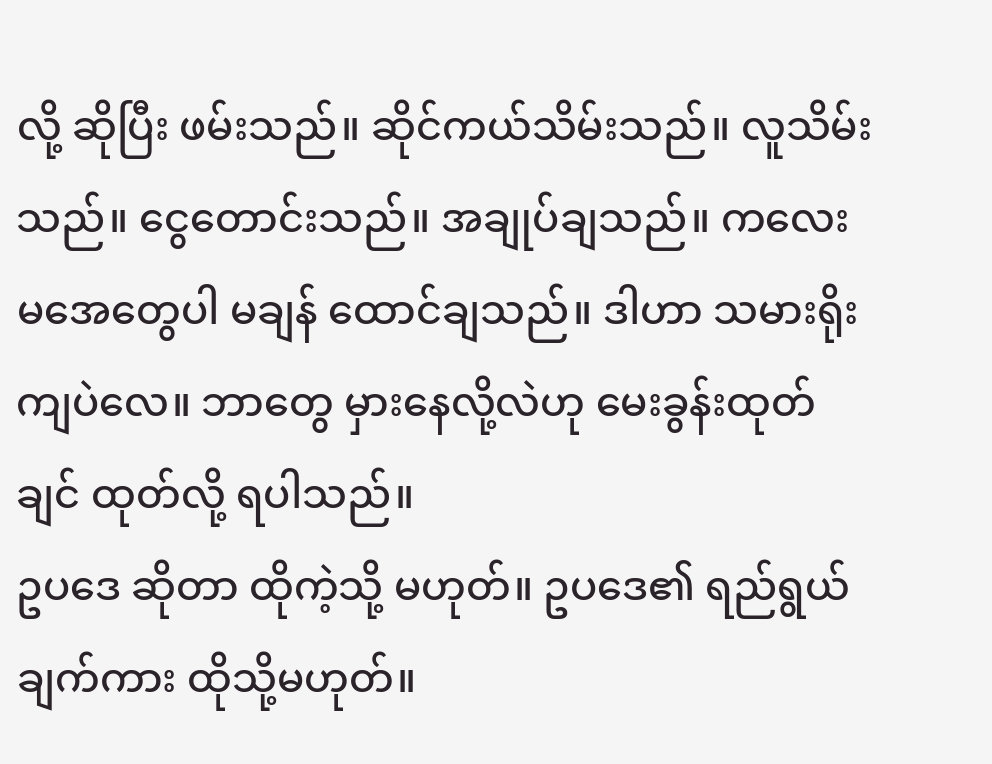လို့ ဆိုပြီး ဖမ်းသည်။ ဆိုင်ကယ်သိမ်းသည်။ လူသိမ်းသည်။ ငွေတောင်းသည်။ အချုပ်ချသည်။ ကလေးမအေတွေပါ မချန် ထောင်ချသည်။ ဒါဟာ သမားရိုးကျပဲလေ။ ဘာတွေ မှားနေလို့လဲဟု မေးခွန်းထုတ်ချင် ထုတ်လို့ ရပါသည်။
ဥပဒေ ဆိုတာ ထိုကဲ့သို့ မဟုတ်။ ဥပဒေ၏ ရည်ရွယ်ချက်ကား ထိုသို့မဟုတ်။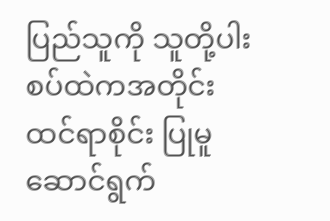ပြည်သူကို သူတို့ပါးစပ်ထဲကအတိုင်း ထင်ရာစိုင်း ပြုမူဆောင်ရွက်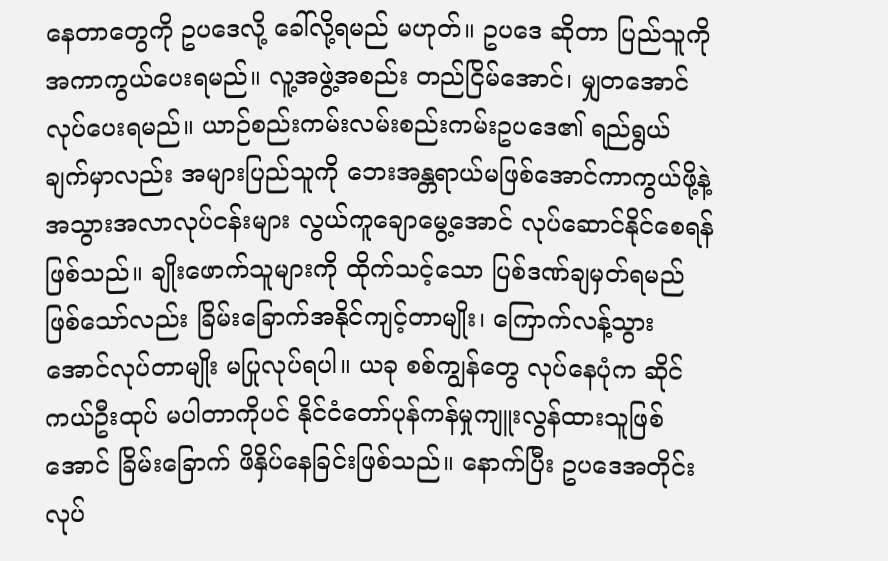နေတာတွေကို ဥပဒေလို့ ခေါ်လို့ရမည် မဟုတ်။ ဥပဒေ ဆိုတာ ပြည်သူကို အကာကွယ်ပေးရမည်။ လူ့အဖွဲ့အစည်း တည်ငြိမ်အောင်၊ မျှတအောင်လုပ်ပေးရမည်။ ယာဉ်စည်းကမ်းလမ်းစည်းကမ်းဥပဒေ၏ ရည်ရွယ်ချက်မှာလည်း အများပြည်သူကို ဘေးအန္တရာယ်မဖြစ်အောင်ကာကွယ်ဖို့နဲ့ အသွားအလာလုပ်ငန်းများ လွယ်ကူချောမွေ့အောင် လုပ်ဆောင်နိုင်စေရန်ဖြစ်သည်။ ချိုးဖောက်သူများကို ထိုက်သင့်သော ပြစ်ဒဏ်ချမှတ်ရမည်ဖြစ်သော်လည်း ခြိမ်းခြောက်အနိုင်ကျင့်တာမျိုး၊ ကြောက်လန့်သွား အောင်လုပ်တာမျိုး မပြုလုပ်ရပါ။ ယခု စစ်ကျွန်တွေ လုပ်နေပုံက ဆိုင်ကယ်ဦးထုပ် မပါတာကိုပင် နိုင်ငံတော်ပုန်ကန်မှုကျူးလွန်ထားသူဖြစ်အောင် ခြိမ်းခြောက် ဖိနှိပ်နေခြင်းဖြစ်သည်။ နောက်ပြီး ဥပဒေအတိုင်း လုပ်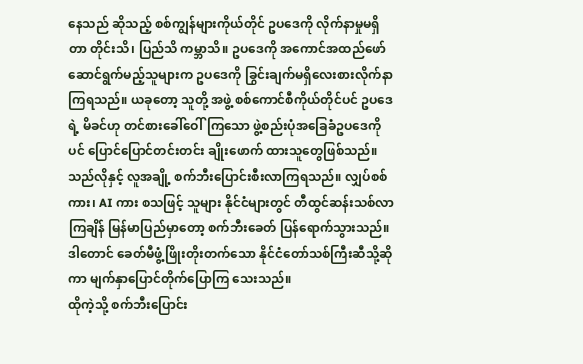နေသည် ဆိုသည့် စစ်ကျွန်များကိုယ်တိုင် ဥပဒေကို လိုက်နာမှုမရှိတာ တိုင်းသိ၊ ပြည်သိ ကမ္ဘာသိ။ ဥပဒေကို အကောင်အထည်ဖော်ဆောင်ရွက်မည့်သူများက ဥပဒေကို ခြွင်းချက်မရှိလေးစားလိုက်နာကြရသည်။ ယခုတော့ သူတို့ အဖွဲ့ စစ်ကောင်စီကိုယ်တိုင်ပင် ဥပဒေရဲ့ မိခင်ဟု တင်စားခေါ်ဝေါ်ကြသော ဖွဲ့စည်းပုံအခြေခံဥပဒေကိုပင် ပြောင်ပြောင်တင်းတင်း ချိုးဖောက် ထားသူတွေဖြစ်သည်။
သည်လိုနှင့် လူအချို့ စက်ဘီးပြောင်းစီးလာကြရသည်။ လျှပ်စစ်ကား၊ AI ကား စသဖြင့် သူများ နိုင်ငံများတွင် တီထွင်ဆန်းသစ်လာကြချိန် မြန်မာပြည်မှာတော့ စက်ဘီးခေတ် ပြန်ရောက်သွားသည်။ ဒါတောင် ခေတ်မီဖွံ့ဖြိုးတိုးတက်သော နိုင်ငံတော်သစ်ကြီးဆီသို့ဆိုကာ မျက်နှာပြောင်တိုက်ပြောကြ သေးသည်။
ထိုကဲ့သို့ စက်ဘီးပြောင်း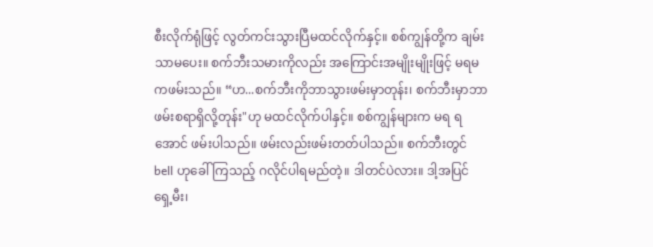စီးလိုက်ရုံဖြင့် လွတ်ကင်းသွားပြီမထင်လိုက်နှင့်။ စစ်ကျွန်တို့က ချမ်းသာမပေး။ စက်ဘီးသမားကိုလည်း အကြောင်းအမျိုးမျိုးဖြင့် မရမကဖမ်းသည်။ “ဟ...စက်ဘီးကိုဘာသွားဖမ်းမှာတုန်း၊ စက်ဘီးမှာဘာဖမ်းစရာရှိလို့တုန်း"ဟု မထင်လိုက်ပါနှင့်။ စစ်ကျွန်များက မရ ရအောင် ဖမ်းပါသည်။ ဖမ်းလည်းဖမ်းတတ်ပါသည်။ စက်ဘီးတွင် bell ဟုခေါ်ကြသည့် ဂလိုင်ပါရမည်တဲ့။ ဒါတင်ပဲလား။ ဒါ့အပြင် ရှေ့မီး၊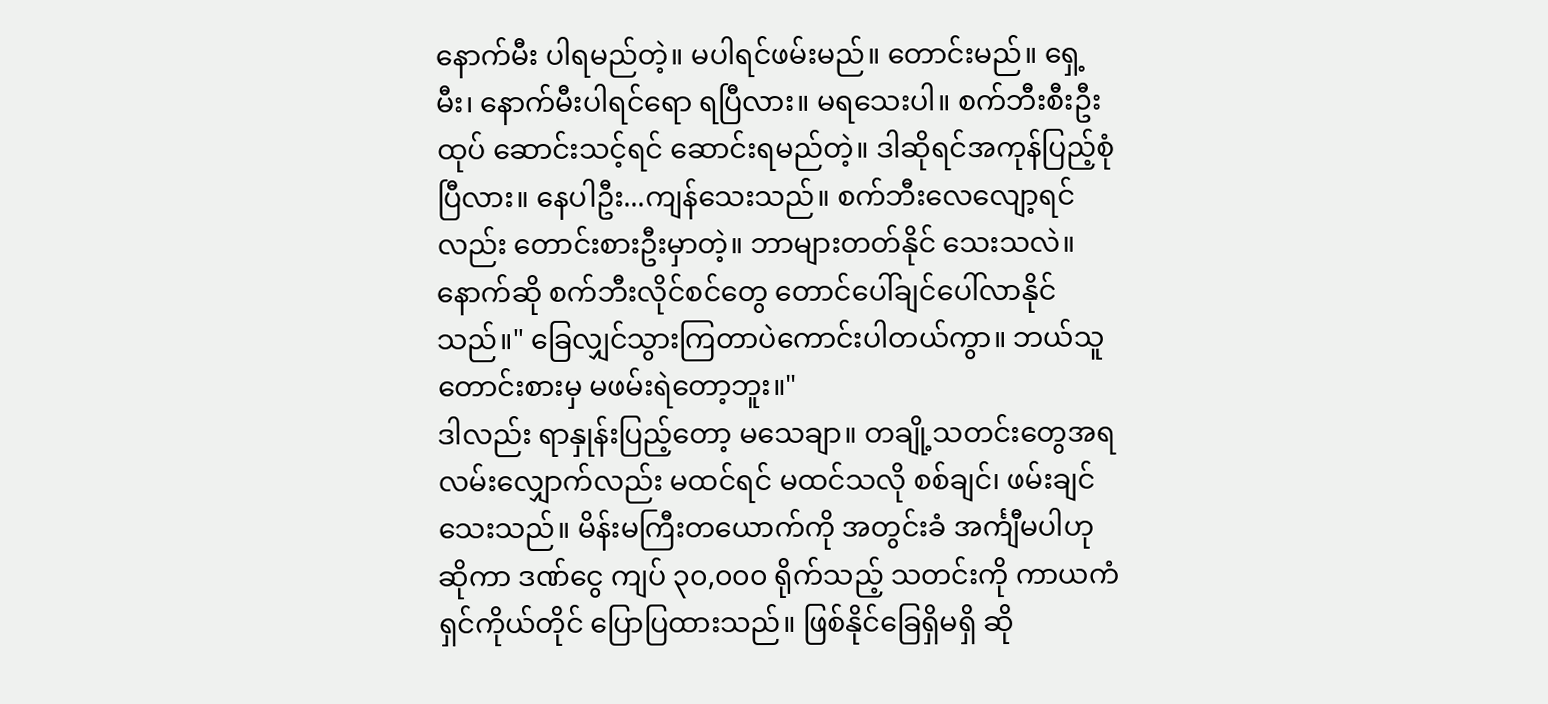နောက်မီး ပါရမည်တဲ့။ မပါရင်ဖမ်းမည်။ တောင်းမည်။ ရှေ့မီး၊ နောက်မီးပါရင်ရော ရပြီလား။ မရသေးပါ။ စက်ဘီးစီးဦးထုပ် ဆောင်းသင့်ရင် ဆောင်းရမည်တဲ့။ ဒါဆိုရင်အကုန်ပြည့်စုံပြီလား။ နေပါဦး...ကျန်သေးသည်။ စက်ဘီးလေလျော့ရင်လည်း တောင်းစားဦးမှာတဲ့။ ဘာများတတ်နိုင် သေးသလဲ။ နောက်ဆို စက်ဘီးလိုင်စင်တွေ တောင်ပေါ်ချင်ပေါ်လာနိုင်သည်။" ခြေလျှင်သွားကြတာပဲကောင်းပါတယ်ကွာ။ ဘယ်သူတောင်းစားမှ မဖမ်းရဲတော့ဘူး။"
ဒါလည်း ရာနှုန်းပြည့်တော့ မသေချာ။ တချို့သတင်းတွေအရ လမ်းလျှောက်လည်း မထင်ရင် မထင်သလို စစ်ချင်၊ ဖမ်းချင်သေးသည်။ မိန်းမကြီးတယောက်ကို အတွင်းခံ အင်္ကျီမပါဟု ဆိုကာ ဒဏ်ငွေ ကျပ် ၃၀,၀၀၀ ရိုက်သည့် သတင်းကို ကာယကံရှင်ကိုယ်တိုင် ပြောပြထားသည်။ ဖြစ်နိုင်ခြေရှိမရှိ ဆို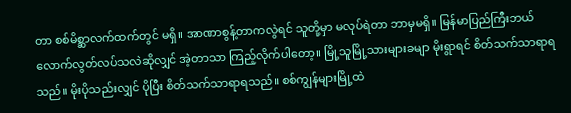တာ စစ်မိစ္ဆာလက်ထက်တွင် မရှိ။ အာဏာစွန့်တာကလွဲရင် သူတို့မှာ မလုပ်ရဲတာ ဘာမှမရှိ။ မြန်မာပြည်ကြီးဘယ်လောက်လွတ်လပ်သလဲဆိုလျှင် အဲ့တာသာ ကြည့်လိုက်ပါတော့။ မြို့သူမြို့သားများခမျာ မိုးရွာရင် စိတ်သက်သာရာရသည်။ မိုးပိုသည်းလျှင် ပိုပြီး စိတ်သက်သာရာရသည်။ စစ်ကျွန်များမြို့ထဲ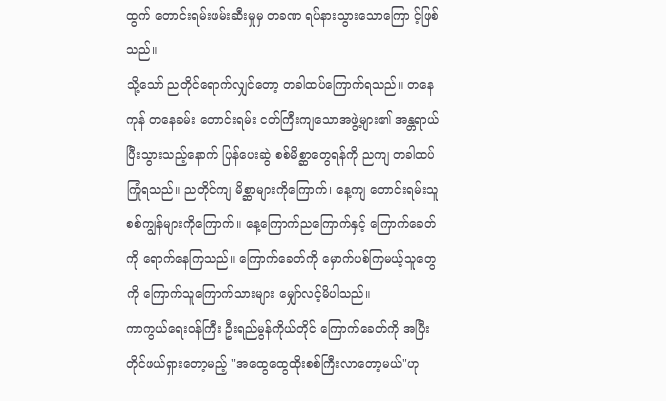ထွက် တောင်းရမ်းဖမ်းဆီးမှုမှ တခဏ ရပ်နားသွားသောကြော င့်ဖြစ်သည်။
သို့သော် ညတိုင်ရောက်လျှင်တော့ တခါထပ်ကြောက်ရသည်။ တနေကုန် တနေခမ်း တောင်းရမ်း ငတ်ကြီးကျသောအဖွဲ့များ၏ အန္တရာယ်ပြီးသွားသည့်နောက် ပြန်ပေးဆွဲ စစ်မိစ္ဆာတွေရန်ကို ညကျ တခါထပ်ကြုံရသည်။ ညတိုင်ကျ မိစ္ဆာများကိုကြောက်၊ နေ့ကျ တောင်းရမ်းသူ စစ်ကျွန်များကိုကြောက်။ နေ့ကြောက်ညကြောက်နှင့် ကြောက်ခေတ်ကို ရောက်နေကြသည်။ ကြောက်ခေတ်ကို မှောက်ပစ်ကြမယ့်သူတွေကို ကြောက်သူကြောက်သားများ မျှော်လင့်မိပါသည်။
ကာကွယ်ရေးဝန်ကြီး ဦးရည်မွန်ကိုယ်တိုင် ကြောက်ခေတ်ကို အပြီးတိုင်ဖယ်ရှားတော့မည့် "အထွေထွေထိုးစစ်ကြီးလာတော့မယ်"ဟု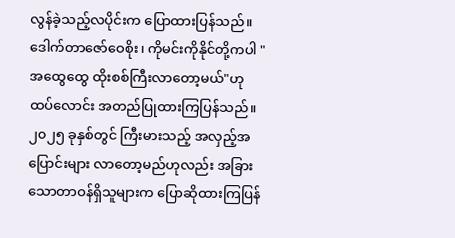လွန်ခဲ့သည့်လပိုင်းက ပြောထားပြန်သည်။ ဒေါက်တာဇော်ဝေစိုး၊ ကိုမင်းကိုနိုင်တို့ကပါ "အထွေထွေ ထိုးစစ်ကြီးလာတော့မယ်"ဟု ထပ်လောင်း အတည်ပြုထားကြပြန်သည်။ ၂၀၂၅ ခုနှစ်တွင် ကြီးမားသည့် အလှည့်အပြောင်းများ လာတော့မည်ဟုလည်း အခြားသောတာဝန်ရှိသူများက ပြောဆိုထားကြပြန်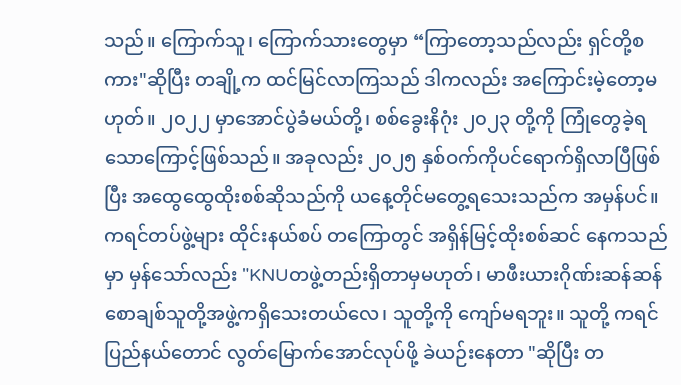သည်။ ကြောက်သူ၊ ကြောက်သားတွေမှာ “ကြာတော့သည်လည်း ရှင်တို့စကား"ဆိုပြီး တချို့က ထင်မြင်လာကြသည် ဒါကလည်း အကြောင်းမဲ့တော့မဟုတ်။ ၂၀၂၂ မှာအောင်ပွဲခံမယ်တို့၊ စစ်ခွေးနိဂုံး ၂၀၂၃ တို့ကို ကြုံတွေခဲ့ရသောကြောင့်ဖြစ်သည်။ အခုလည်း ၂၀၂၅ နှစ်ဝက်ကိုပင်ရောက်ရှိလာပြီဖြစ်ပြီး အထွေထွေထိုးစစ်ဆိုသည်ကို ယနေ့တိုင်မတွေ့ရသေးသည်က အမှန်ပင်။
ကရင်တပ်ဖွဲ့များ ထိုင်းနယ်စပ် တကြောတွင် အရှိန်မြင့်ထိုးစစ်ဆင် နေကသည်မှာ မှန်သော်လည်း "KNUတဖွဲ့တည်းရှိတာမှမဟုတ်၊ မာဖီးယားဂိုဏ်းဆန်ဆန် စောချစ်သူတို့အဖွဲ့ကရှိသေးတယ်လေ၊ သူတို့ကို ကျော်မရဘူး။ သူတို့ ကရင်ပြည်နယ်တောင် လွတ်မြောက်အောင်လုပ်ဖို့ ခဲယဉ်းနေတာ "ဆိုပြီး တ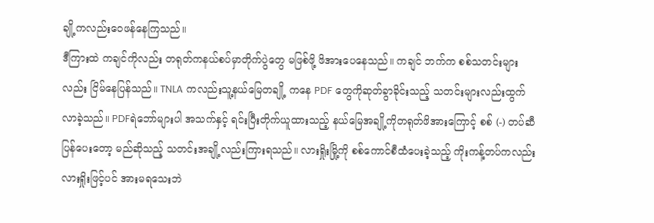ချို့ကလည်းဝေဖန်နေကြသည်။
ဒီကြားထဲ ကချင်ကိုလည်း တရုတ်ကနယ်စပ်မှာတိုက်ပွဲတွေ မဖြစ်ဖို့ ဖိအားပေနေသည်။ ကချင် ဘက်က စစ်သတင်းများလည်း ငြိမ်နေပြန်သည်။ TNLA ကလည်းသူ့နယ်မြေတချို့ ကနေ PDF တွေကိုဆုတ်ခွာခိုင်းသည့် သတင်းများလည်းထွက်လာခဲ့သည်။ PDFရဲဘော်များပါ အသက်နှင့် ရင်းပြီးတိုက်ယူထားသည့် နယ်မြေအချို့ကိုတရုတ်ဖိအားကြောင့် စစ် (-) တပ်ဆီပြန်ပေးတော့ မည်ဆိုသည့် သတင်းအချို့လည်းကြားရသည်။ လားရှိုးမြို့ကို စစ်ကောင်စီထံပေးခဲ့သည့် ကိုးကန့်တပ်ကလည်း လားရှိုးဖြင့်ပင် အားမရသေးဘဲ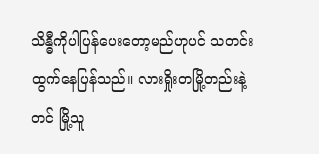သိန္ဓီကိုပါပြန်ပေးတော့မည်ဟုပင် သတင်းထွက်နေပြန်သည်။ လားရှိုးတမြို့တည်းနဲ့တင် မြို့သူ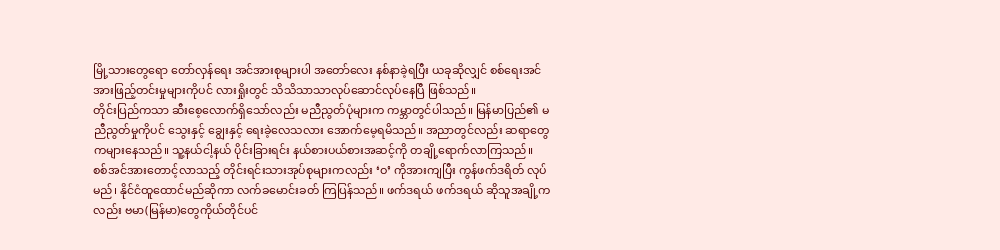မြို့သားတွေရော တော်လှန်ရေး အင်အားစုများပါ အတော်လေး နစ်နာခဲ့ရပြီး ယခုဆိုလျှင် စစ်ရေးအင်အားဖြည့်တင်းမှုများကိုပင် လားရှိုးတွင် သိသိသာသာလုပ်ဆောင်လုပ်နေပြီ ဖြစ်သည်။
တိုင်းပြည်ကသာ ဆီးစေ့လောက်ရှိသော်လည်း မညီညွတ်ပုံများက ကမ္ဘာတွင်ပါသည်။ မြန်မာပြည်၏ မညီညွတ်မှုကိုပင် သွေးနှင့် ချွေးနှင့် ရေးခဲ့လေသလား အောက်မေ့ရမိသည်။ အညာတွင်လည်း ဆရာတွေကများနေသည်။ သူ့နယ်ငါ့နယ် ပိုင်းခြားရင်း နယ်စားပယ်စားအဆင့်ကို တချို့ရောက်လာကြသည်။
စစ်အင်အားတောင့်လာသည့် တိုင်းရင်းသားအုပ်စုများကလည်း ‘ဝ’ ကိုအားကျပြီး ကွန်ဖက်ဒရိတ် လုပ်မည်၊ နိုင်ငံထူထောင်မည်ဆိုကာ လက်ခမောင်းခတ် ကြပြန်သည်။ ဖက်ဒရယ် ဖက်ဒရယ် ဆိုသူအချို့ကလည်း ဗမာ(မြန်မာ)တွေကိုယ်တိုင်ပင်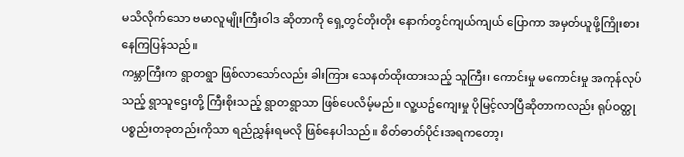မသိလိုက်သော ဗမာလူမျိုးကြီးဝါဒ ဆိုတာကို ရှေ့တွင်တိုးတိုး နောက်တွင်ကျယ်ကျယ် ပြောကာ အမှတ်ယူဖို့ကြိုးစားနေကြပြန်သည်။
ကမ္ဘာကြီးက ရွာတရွာ ဖြစ်လာသော်လည်း ခါးကြား သေနတ်ထိုးထားသည့် သူကြီး၊ ကောင်းမှု မကောင်းမှု အကုန်လုပ်သည့် ရွာသူဌေးတို့ ကြီးစိုးသည့် ရွာတရွာသာ ဖြစ်ပေလိမ့်မည်။ လူ့ယဥ်ကျေးမှု ပိုမြင့်လာပြီဆိုတာကလည်း ရုပ်ဝတ္ထုပစ္စည်းတခုတည်းကိုသာ ရည်ညွှန်းရမလို ဖြစ်နေပါသည်။ စိတ်ဓာတ်ပိုင်းအရကတော့၊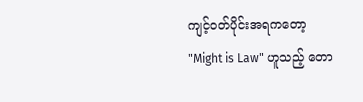ကျင့်ဝတ်ပိုင်းအရကတော့ "Might is Law" ဟူသည့် တော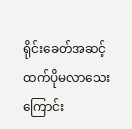ရိုင်းခေတ်အဆင့်ထက်ပိုမလာသေးကြောင်း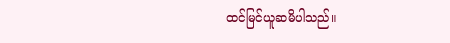ထင်မြင်ယူဆမိပါသည်။